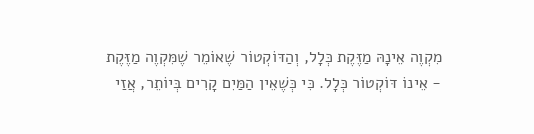מִקְוֶה אֵינָהּ מַזֶּקֶת כְּלָל, וְהַדּוֹקְטוֹר שֶׁאוֹמֵר שֶׁמִּקְוֶה מַזֶּקֶת - אֵינוֹ דּוֹקְטוֹר כְּלָל. כִּי כְּשֶׁאֵין הַמַּיִם קָרִים בְּיוֹתֵר, אֲזַי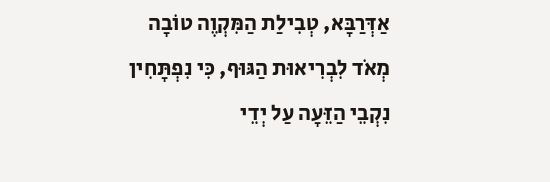אַדְּרַבָּא, טְבִילַת הַמִּקְוֶה טוֹבָה מְאֹד לִבְרִיאוּת הַגּוּף, כִּי נִפְתָּחִין נִקְבֵי הַזֵּעָה עַל יְדֵי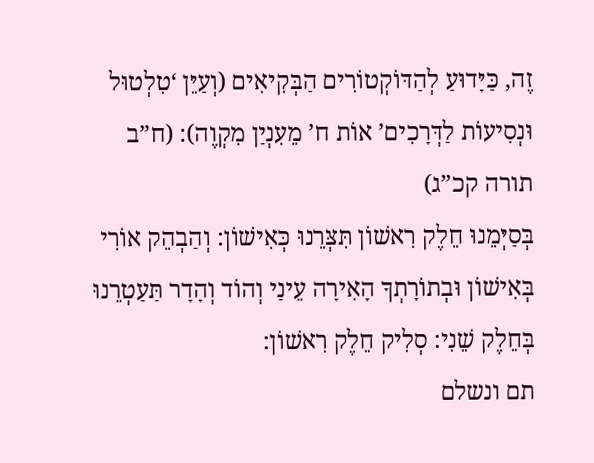זֶה, כַּיָּדוּעַ לְהַדּוֹקְטוֹרִים הַבְּקִיאִים (וְעַיֵּן ‘טִלְטוּל וּנְסִיעוֹת לַדְּרָכִים’ אוֹת ח’ מֵעִנְיַן מִקְוֶה): (ח”ב תורה קכ”ג)
בְּסַיְּמֵנוּ חֵלֶק רִאשׁוֹן תִּצְּרֵנוּ כְּאִישׁוֹן: וְהַבְהֵק אוֹרִי בְּאִישׁוֹן וּבְתוֹרָתְךָ הָאִירָה עֵינַי וְהוֹד וְהָדָר תַּעַטְרֵנוּ בְּחֵלֶק שֵׁנִי: סְלִיק חֵלֶק רִאשׁוֹן:
תם ונשלם